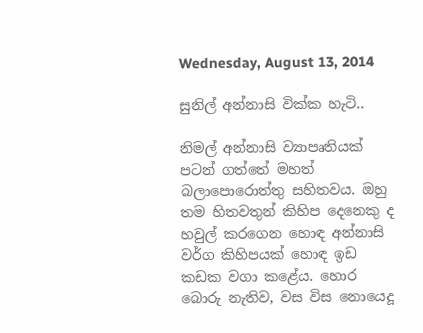Wednesday, August 13, 2014

සුනිල් අන්නාසි වික්ක හැටි..

නිමල් අන්නාසි ව්‍යාපෘතියක් පටන් ගත්තේ මහත් බලාපොරොත්තු සහිතවය. ඔහු තම හිතවතුන් කිහිප දෙනෙකු ද හවුල් කරගෙන හොඳ අන්නාසි වර්ග කිහිපයක් හොඳ ඉඩ කඩක වගා කළේය. හොර බොරු නැතිව, වස විස නොයෙදූ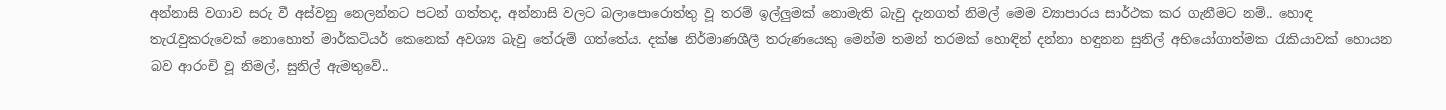අන්නාසි වගාව සරු වී අස්වනු නෙලන්නට පටන් ගත්තද, අන්නාසි වලට බලාපොරොත්තු වූ තරම් ඉල්ලුමක් නොමැති බැවු දැනගත් නිමල් මෙම ව්‍යාපාරය සාර්ථක කර ගැනීමට නම්.. හොඳ තැරැවුකරුවෙක් නොහොත් මාර්කටියර් කෙනෙක් අවශ්‍ය බැවු තේරුම් ගත්තේය. දක්ෂ නිර්මාණශීලී තරුණයෙකු මෙන්ම තමන් තරමක් හොඳින් දන්නා හඳුනන සුනිල් අභියෝගාත්මක රැකියාවක් හොයන බව ආරංචි වූ නිමල්, සුනිල් ඇමතුවේ..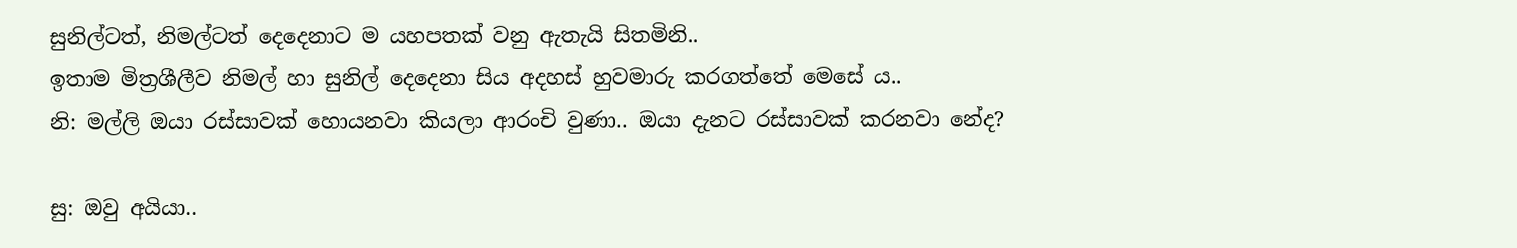සුනිල්ටත්, නිමල්ටත් දෙදෙනාට ම යහපතක් වනු ඇතැයි සිතමිනි..
ඉතාම මිත්‍රශීලීව නිමල් හා සුනිල් දෙදෙනා සිය අදහස් හුවමාරු කරගත්තේ මෙසේ ය..
නි: මල්ලි ඔයා රස්සාවක් හොයනවා කියලා ආරංචි වුණා.. ඔයා දැනට රස්සාවක් කරනවා නේද?

සු: ඔවු අයියා..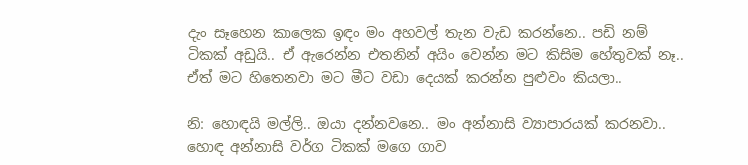දැං සෑහෙන කාලෙක ඉඳං මං අහවල් තැන වැඩ කරන්නෙ.. පඩි නම් ටිකක් අඩුයි.. ඒ ඇරෙන්න එතනින් අයිං වෙන්න මට කිසිම හේතුවක් නෑ.. ඒත් මට හිතෙනවා මට මීට වඩා දෙයක් කරන්න පුළුවං කියලා..

නි: හොඳයි මල්ලි.. ඔයා දන්නවනෙ.. මං අන්නාසි ව්‍යාපාරයක් කරනවා.. හොඳ අන්නාසි වර්ග ටිකක් මගෙ ගාව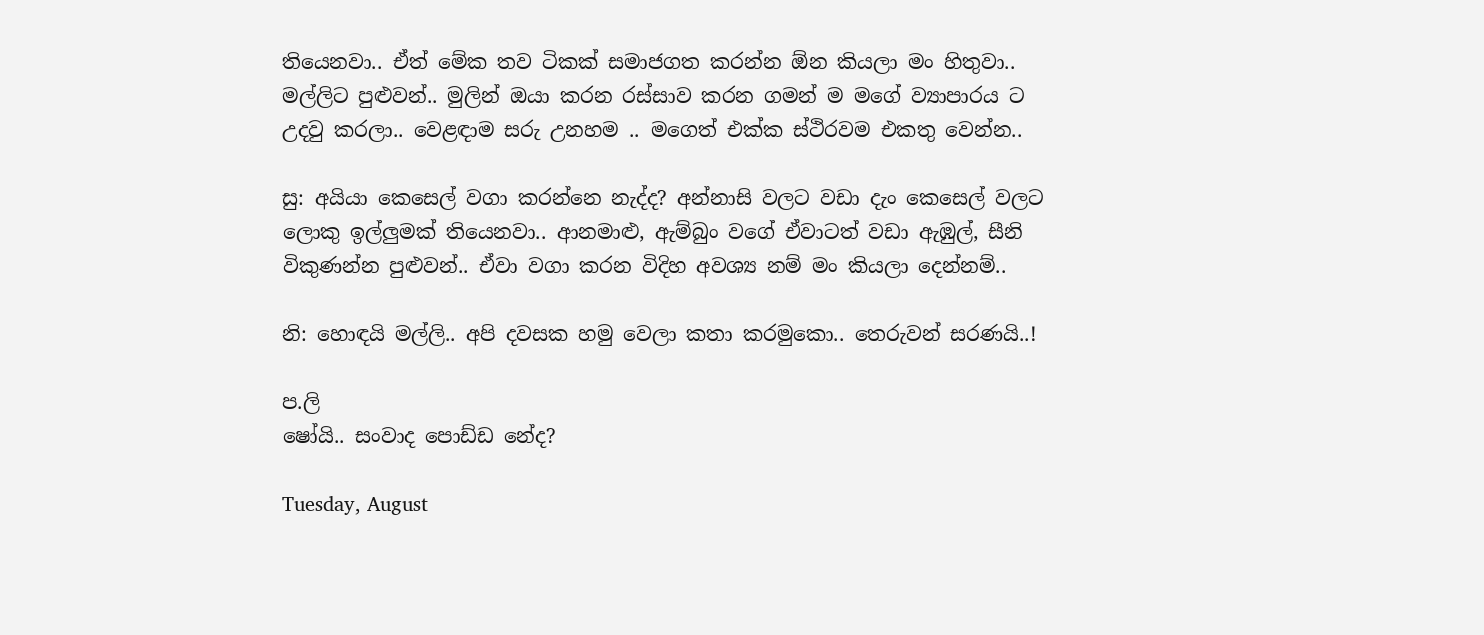තියෙනවා.. ඒත් මේක තව ටිකක් සමාජගත කරන්න ඕන කියලා මං හිතුවා.. මල්ලිට පුළුවන්.. මුලින් ඔයා කරන රස්සාව කරන ගමන් ම මගේ ව්‍යාපාරය ට උදවු කරලා.. වෙළඳාම සරු උනහම .. මගෙත් එක්ක ස්ථිරවම එකතු වෙන්න..

සු: අයියා කෙසෙල් වගා කරන්නෙ නැද්ද? අන්නාසි වලට වඩා දැං කෙසෙල් වලට ලොකු ඉල්ලුමක් තියෙනවා.. ආනමාළු, ඇම්බුං වගේ ඒවාටත් වඩා ඇඹුල්, සීනි විකුණන්න පුළුවන්.. ඒවා වගා කරන විදිහ අවශ්‍ය නම් මං කියලා දෙන්නම්..

නි: හොඳයි මල්ලි.. අපි දවසක හමු වෙලා කතා කරමුකො.. තෙරුවන් සරණයි..!

ප.ලි
ෂෝයි.. සංවාද පොඩ්ඩ නේද?

Tuesday, August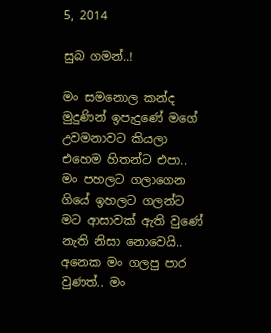5, 2014

සුබ ගමන්..!

මං සමනොල කන්ද මුදුණින් ඉපැදුණේ මගේ උවමනාවට කියලා එහෙම හිතන්ට එපා..
මං පහලට ගලාගෙන ගියේ ඉහලට ගලන්ට මට ආසාවක් ඇති වුණේ නැති නිසා නොවෙයි.. අනෙක මං ගලපු පාර වුණත්.. මං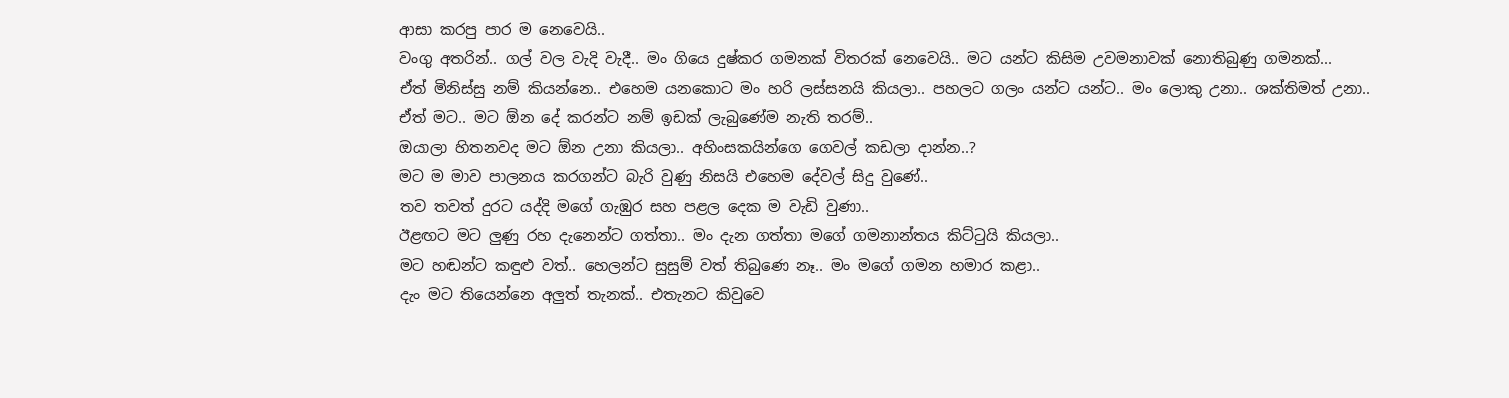ආසා කරපු පාර ම නෙවෙයි..
වංගු අතරින්.. ගල් වල වැදි වැදී.. මං ගියෙ දුෂ්කර ගමනක් විතරක් නෙවෙයි.. මට යන්ට කිසිම උවමනාවක් නොතිබුණු ගමනක්...
ඒත් මිනිස්සු නම් කියන්නෙ.. එහෙම යනකොට මං හරි ලස්සනයි කියලා.. පහලට ගලං යන්ට යන්ට.. මං ලොකු උනා.. ශක්තිමත් උනා..
ඒත් මට.. මට ඕන දේ කරන්ට නම් ඉඩක් ලැබුණේම නැති තරම්..
ඔයාලා හිතනවද මට ඕන උනා කියලා.. අහිංසකයින්ගෙ ගෙවල් කඩලා දාන්න..?
මට ම මාව පාලනය කරගන්ට බැරි වුණු නිසයි එහෙම දේවල් සිදු වුණේ..
තව තවත් දුරට යද්දි මගේ ගැඹුර සහ පළල දෙක ම වැඩි වුණා..
ඊළඟට මට ලුණු රහ දැනෙන්ට ගත්තා.. මං දැන ගත්තා මගේ ගමනාන්තය කිට්ටුයි කියලා..
මට හඬන්ට කඳුළු වත්.. හෙලන්ට සුසුම් වත් තිබුණෙ නෑ.. මං මගේ ගමන හමාර කළා..
දැං මට තියෙන්නෙ අලුත් තැනක්.. එතැනට කිවුවෙ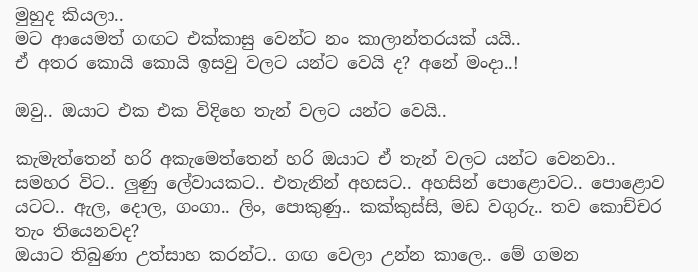මුහුද කියලා..
මට ආයෙමත් ගඟට එක්කාසු වෙන්ට නං කාලාන්තරයක් යයි..
ඒ අතර කොයි කොයි ඉසවු වලට යන්ට වෙයි ද? අනේ මංදා..!

ඔවු.. ඔයාට එක එක විදිහෙ තැන් වලට යන්ට වෙයි..

කැමැත්තෙන් හරි අකැමෙත්තෙන් හරි ඔයාට ඒ තැන් වලට යන්ට වෙනවා..
සමහර විට.. ලුණු ලේවායකට.. එතැනින් අහසට.. අහසින් පොළොවට.. පොළොව යටට.. ඇල, දොල, ගංගා.. ලිං, පොකුණු.. කක්කුස්සි, මඩ වගුරු.. තව කොච්චර තැං තියෙනවද?
ඔයාට තිබුණා උත්සාහ කරන්ට.. ගඟ වෙලා උන්න කාලෙ.. මේ ගමන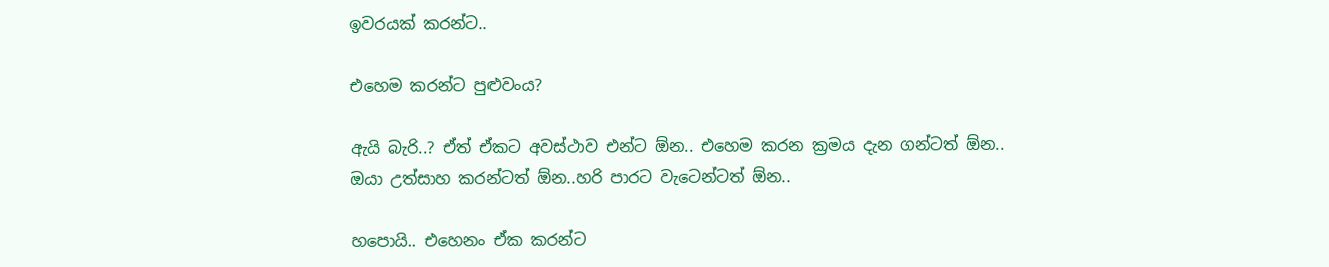ඉවරයක් කරන්ට..

එහෙම කරන්ට පුළුවංය?

ඇයි බැරි..? ඒත් ඒකට අවස්ථාව එන්ට ඕන.. එහෙම කරන ක්‍රමය දැන ගන්ටත් ඕන.. ඔයා උත්සාහ කරන්ටත් ඕන..හරි පාරට වැටෙන්ටත් ඕන..

හපොයි.. එහෙනං ඒක කරන්ට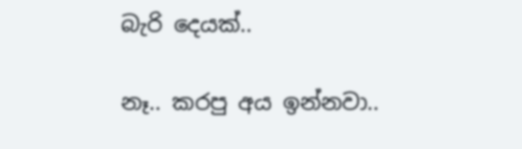බැරි දෙයක්..

නෑ.. කරපු අය ඉන්නවා..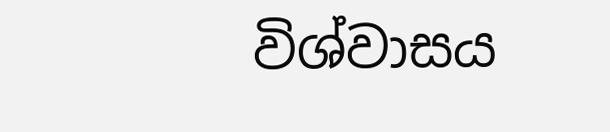විශ්වාසය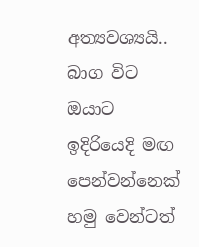අත්‍යවශ්‍යයි.. බාග විට ඔයාට ඉදිරියෙදි මඟ පෙන්වන්නෙක් හමු වෙන්ටත්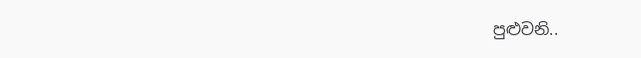පුළුවනි..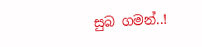සුබ ගමන්..!